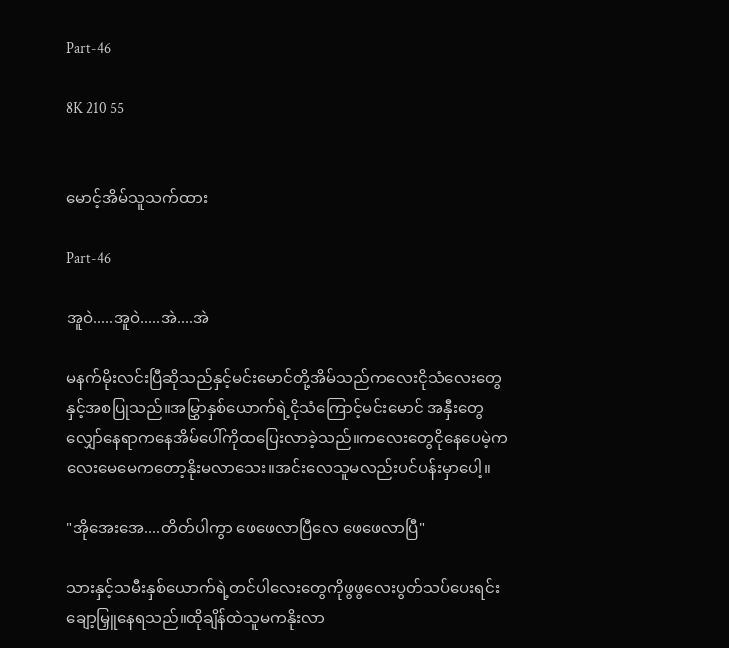Part-46

8K 210 55


မောင့်အိမ်သူသက်ထား

Part-46

အူဝဲ.....အူဝဲ.....အဲ....အဲ

မနက်မိုးလင်းပြီဆိုသည်နှင့်မင်းမောင်တို့အိမ်သည်ကလေးငိုသံလေးတွေနှင့်အစပြုသည်။အမြွှာနှစ်ယောက်ရဲ့ငိုသံကြောင့်မင်းမောင် အနှီးတွေလျှော်နေရာကနေအိမ်ပေါ်ကိုထပြေးလာခဲ့သည်။ကလေးတွေငိုနေပေမဲ့ကလေးမေမေကတော့နိုးမလာသေး။အင်းလေသူမလည်းပင်ပန်းမှာပေါ့။

"အိုအေးအေ....တိတ်ပါကွာ ဖေဖေလာပြီလေ ဖေဖေလာပြီ"

သားနှင့်သမီးနှစ်ယောက်ရဲ့တင်ပါလေးတွေကိုဖွဖွလေးပွတ်သပ်ပေးရင်းချော့မြှူနေရသည်။ထိုချိန်ထဲသူမကနိုးလာ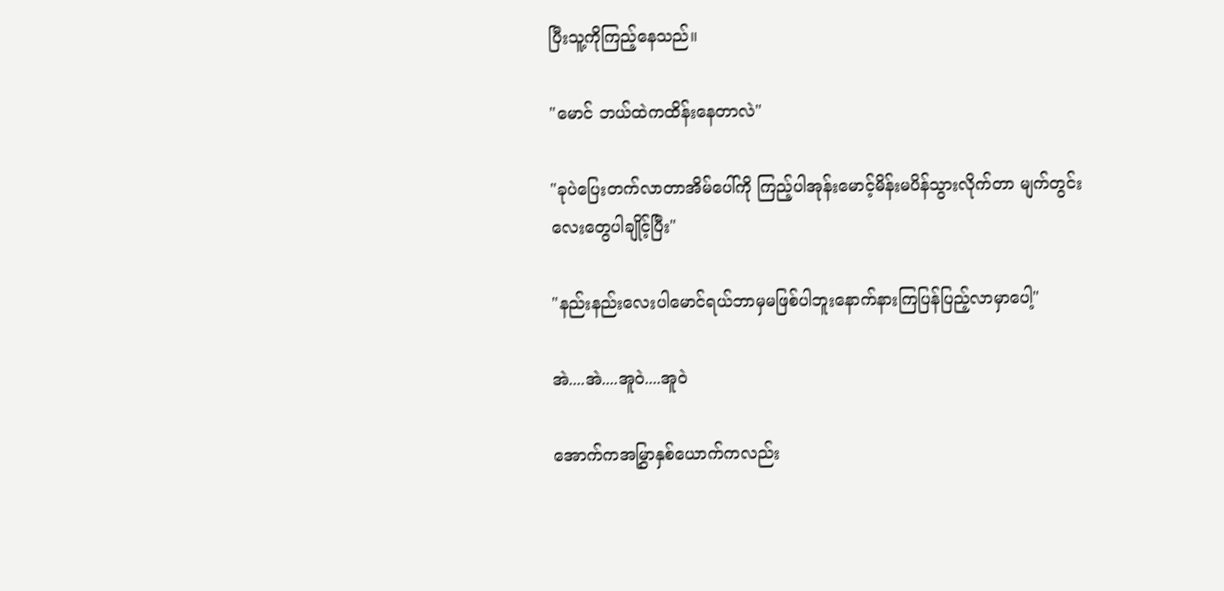ပြီးသူ့ကိုကြည့်နေသည်။

"မောင် ဘယ်ထဲကထိန်းနေတာလဲ"

"ခုပဲပြေးတက်လာတာအိမ်ပေါ်ကို ကြည့်ပါအုန်းမောင့်မိန်းမပိန်သွားလိုက်တာ မျက်တွင်းလေးတွေပါချိုင့်ပြီး"

"နည်းနည်းလေးပါမောင်ရယ်ဘာမှမဖြစ်ပါဘူးနောက်နားကြပြန်ပြည့်လာမှာပေါ့"

အဲ....အဲ....အူဝဲ....အူဝဲ

အောက်ကအမြွှာနှစ်ယောက်ကလည်း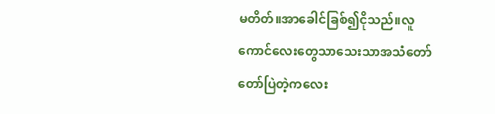မတိတ်။အာခေါင်ခြစ်၍ငိုသည်။လူကောင်လေးတွေသာသေးသာအသံတော်တော်ပြဲတဲ့ကလေး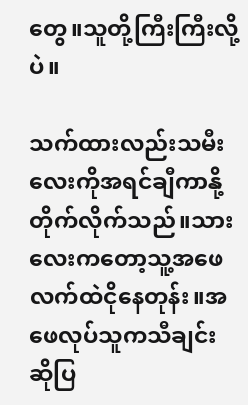တွေ။သူတို့ကြီးကြီးလို့ပဲ။

သက်ထားလည်းသမီးလေးကိုအရင်ချီကာနို့တိုက်လိုက်သည်။သားလေးကတော့သူ့အဖေလက်ထဲငိုနေတုန်း။အဖေလုပ်သူကသီချင်းဆိုပြ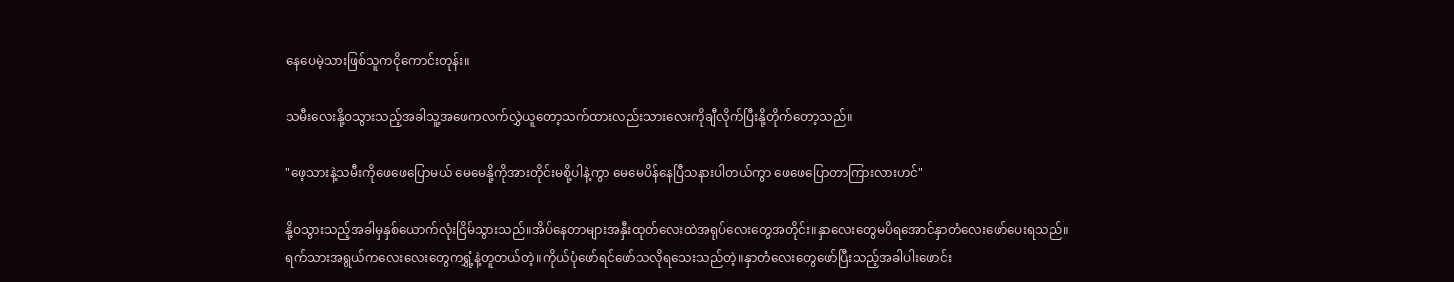နေပေမဲ့သားဖြစ်သူကငိုကောင်းတုန်း။

သမီးလေးနို့ဝသွားသည့်အခါသူ့အဖေကလက်လွှဲယူတော့သက်ထားလည်းသားလေးကိုချီလိုက်ပြီးနို့တိုက်တော့သည်။

"ဖေ့သားနဲ့သမီးကိုဖေဖေပြောမယ် မေမေနို့ကိုအားတိုင်းမစို့ပါနဲ့ကွာ မေမေပိန်နေပြီသနားပါတယ်ကွာ ဖေဖေပြောတာကြားလားဟင်"

နို့ဝသွားသည့်အခါမှနှစ်ယောက်လုံးငြိမ်သွားသည်။အိပ်နေတာများအနှီးထုတ်လေးထဲအရုပ်လေးတွေအတိုင်း။နှာလေးတွေမပိရအောင်နှာတံလေးဖော်ပေးရသည်။ရက်သားအရွယ်ကလေးလေးတွေကရွှံ့နဲ့တူတယ်တဲ့။ကိုယ်ပုံဖော်ရင်ဖော်သလိုရသေးသည်တဲ့။နှာတံလေးတွေဖော်ပြီးသည့်အခါပါးဖောင်း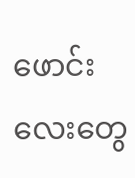ဖောင်းလေးတွေ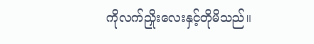ကိုလက်ညှိုးလေးနှင့်တိုမိသည်။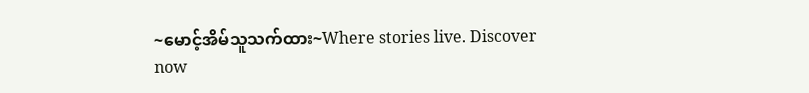~မောင့်အိမ်သူသက်ထား~Where stories live. Discover now